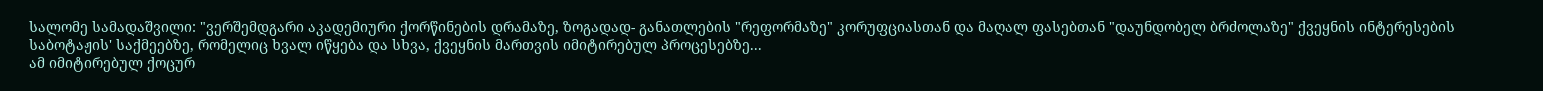სალომე სამადაშვილი: "ვერშემდგარი აკადემიური ქორწინების დრამაზე, ზოგადად- განათლების "რეფორმაზე" კორუფციასთან და მაღალ ფასებთან "დაუნდობელ ბრძოლაზე" ქვეყნის ინტერესების საბოტაჟის' საქმეებზე, რომელიც ხვალ იწყება და სხვა, ქვეყნის მართვის იმიტირებულ პროცესებზე...
ამ იმიტირებულ ქოცურ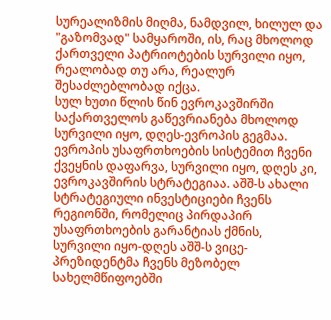სურეალიზმის მიღმა, ნამდვილ, ხილულ და "გაზომვად" სამყაროში, ის, რაც მხოლოდ ქართველი პატრიოტების სურვილი იყო, რეალობად თუ არა, რეალურ შესაძლებლობად იქცა.
სულ ხუთი წლის წინ ევროკავშირში საქართველოს გაწევრიანება მხოლოდ სურვილი იყო, დღეს-ევროპის გეგმაა. ევროპის უსაფრთხოების სისტემით ჩვენი ქვეყნის დაფარვა, სურვილი იყო, დღეს კი, ევროკავშირის სტრატეგიაა. აშშ-ს ახალი სტრატეგიული ინვესტიციები ჩვენს რეგიონში, რომელიც პირდაპირ უსაფრთხოების გარანტიას ქმნის, სურვილი იყო-დღეს აშშ-ს ვიცე-პრეზიდენტმა ჩვენს მეზობელ სახელმწიფოებში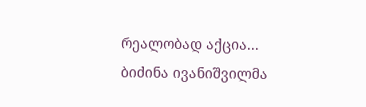რეალობად აქცია...
ბიძინა ივანიშვილმა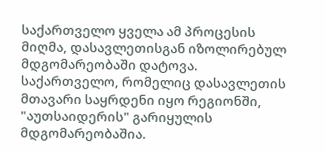საქართველო ყველა ამ პროცესის მიღმა, დასავლეთისგან იზოლირებულ მდგომარეობაში დატოვა. საქართველო, რომელიც დასავლეთის მთავარი საყრდენი იყო რეგიონში, "აუთსაიდერის" გარიყულის მდგომარეობაშია.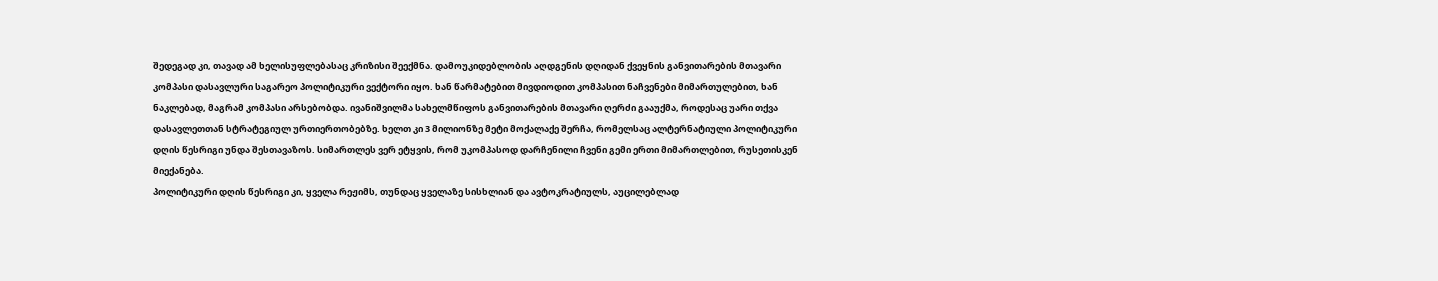შედეგად კი, თავად ამ ხელისუფლებასაც კრიზისი შეექმნა. დამოუკიდებლობის აღდგენის დღიდან ქვეყნის განვითარების მთავარი კომპასი დასავლური საგარეო პოლიტიკური ვექტორი იყო. ხან წარმატებით მივდიოდით კომპასით ნაჩვენები მიმართულებით, ხან ნაკლებად, მაგრამ კომპასი არსებობდა. ივანიშვილმა სახელმწიფოს განვითარების მთავარი ღერძი გააუქმა, როდესაც უარი თქვა დასავლეთთან სტრატეგიულ ურთიერთობებზე. ხელთ კი 3 მილიონზე მეტი მოქალაქე შერჩა, რომელსაც ალტერნატიული პოლიტიკური დღის წესრიგი უნდა შესთავაზოს. სიმართლეს ვერ ეტყვის, რომ უკომპასოდ დარჩენილი ჩვენი გემი ერთი მიმართლებით, რუსეთისკენ მიექანება.
პოლიტიკური დღის წესრიგი კი, ყველა რეჟიმს, თუნდაც ყველაზე სისხლიან და ავტოკრატიულს, აუცილებლად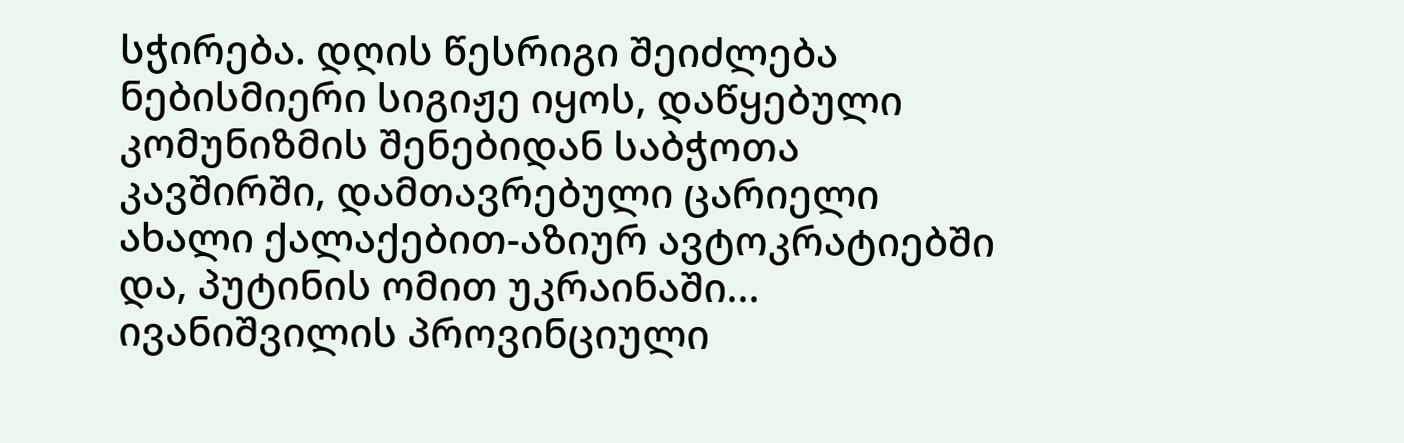სჭირება. დღის წესრიგი შეიძლება ნებისმიერი სიგიჟე იყოს, დაწყებული კომუნიზმის შენებიდან საბჭოთა კავშირში, დამთავრებული ცარიელი ახალი ქალაქებით-აზიურ ავტოკრატიებში და, პუტინის ომით უკრაინაში...
ივანიშვილის პროვინციული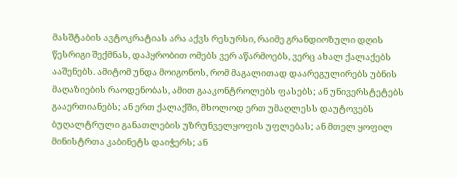მასშტაბის ავტოკრატიას არა აქვს რესურსი, რაიმე გრანდიოზული დღის წესრიგი შექმნას, დაპყრობით ომებს ვერ აწარმოებს, ვერც ახალ ქალაქებს ააშენებს. ამიტომ უნდა მოიგონოს, რომ მაგალითად დაარეგულირებს უბნის მაღაზიების რაოდენობას, ამით გააკონტროლებს ფასებს; ან უნივერსტეტებს გააერთიანებს; ან ერთ ქალაქში, მხოლოდ ერთ უმაღლესს დაუტოვებს ბუღალტრული განათლების უზრუნველყოფის უფლებას; ან მთელ ყოფილ მინისტრთა კაბინეტს დაიჭერს; ან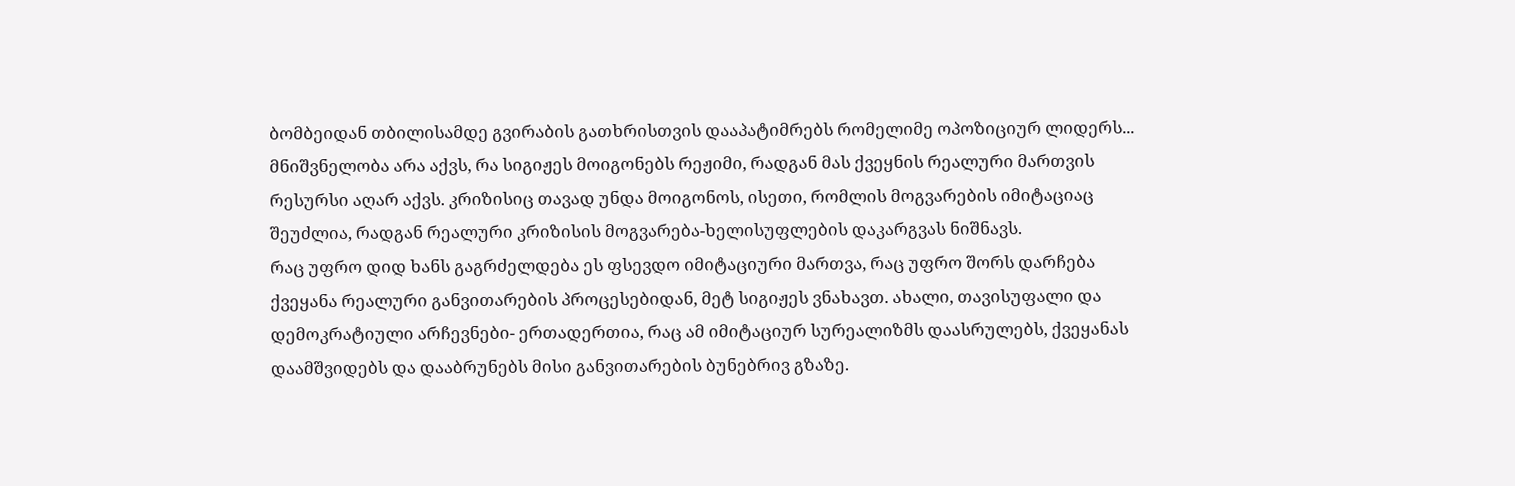ბომბეიდან თბილისამდე გვირაბის გათხრისთვის დააპატიმრებს რომელიმე ოპოზიციურ ლიდერს...
მნიშვნელობა არა აქვს, რა სიგიჟეს მოიგონებს რეჟიმი, რადგან მას ქვეყნის რეალური მართვის რესურსი აღარ აქვს. კრიზისიც თავად უნდა მოიგონოს, ისეთი, რომლის მოგვარების იმიტაციაც შეუძლია, რადგან რეალური კრიზისის მოგვარება-ხელისუფლების დაკარგვას ნიშნავს.
რაც უფრო დიდ ხანს გაგრძელდება ეს ფსევდო იმიტაციური მართვა, რაც უფრო შორს დარჩება ქვეყანა რეალური განვითარების პროცესებიდან, მეტ სიგიჟეს ვნახავთ. ახალი, თავისუფალი და დემოკრატიული არჩევნები- ერთადერთია, რაც ამ იმიტაციურ სურეალიზმს დაასრულებს, ქვეყანას დაამშვიდებს და დააბრუნებს მისი განვითარების ბუნებრივ გზაზე.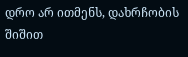დრო არ ითმენს, დახრჩობის შიშით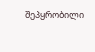შეპყრობილი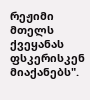რეჟიმი მთელს ქვეყანას ფსკერისკენ მიაქანებს".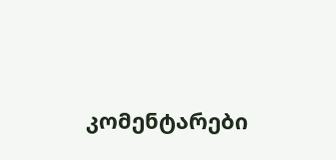კომენტარები